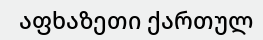აფხაზეთი ქართულ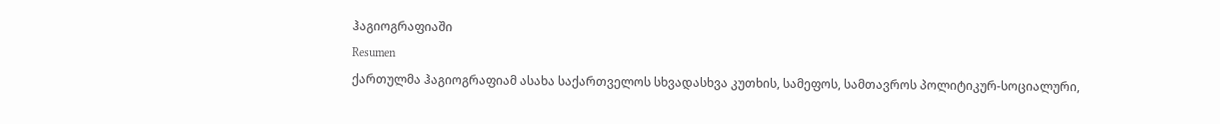ჰაგიოგრაფიაში
Resumen
ქართულმა ჰაგიოგრაფიამ ასახა საქართველოს სხვადასხვა კუთხის, სამეფოს, სამთავროს პოლიტიკურ-სოციალური,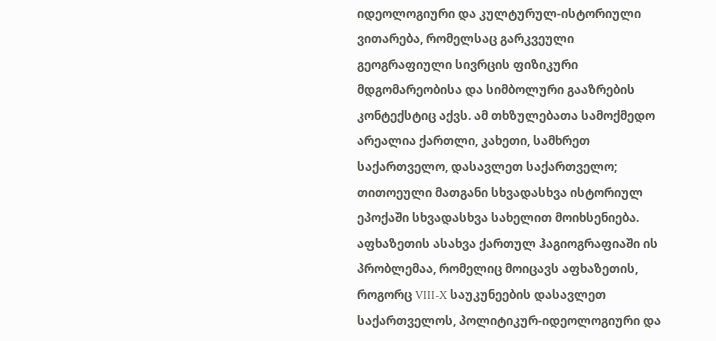იდეოლოგიური და კულტურულ-ისტორიული ვითარება, რომელსაც გარკვეული გეოგრაფიული სივრცის ფიზიკური მდგომარეობისა და სიმბოლური გააზრების კონტექსტიც აქვს. ამ თხზულებათა სამოქმედო არეალია ქართლი, კახეთი, სამხრეთ საქართველო, დასავლეთ საქართველო; თითოეული მათგანი სხვადასხვა ისტორიულ ეპოქაში სხვადასხვა სახელით მოიხსენიება. აფხაზეთის ასახვა ქართულ ჰაგიოგრაფიაში ის პრობლემაა, რომელიც მოიცავს აფხაზეთის, როგორც VIII-X საუკუნეების დასავლეთ საქართველოს, პოლიტიკურ-იდეოლოგიური და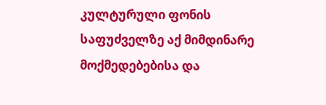კულტურული ფონის საფუძველზე აქ მიმდინარე მოქმედებებისა და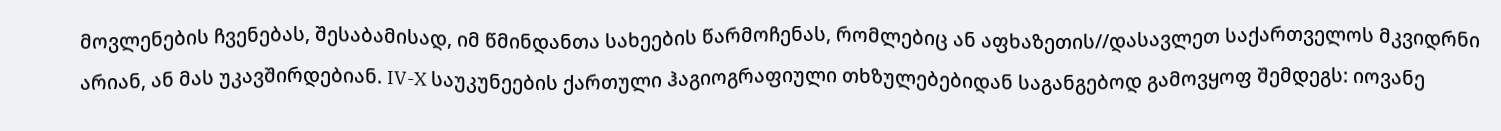მოვლენების ჩვენებას, შესაბამისად, იმ წმინდანთა სახეების წარმოჩენას, რომლებიც ან აფხაზეთის//დასავლეთ საქართველოს მკვიდრნი არიან, ან მას უკავშირდებიან. IV-X საუკუნეების ქართული ჰაგიოგრაფიული თხზულებებიდან საგანგებოდ გამოვყოფ შემდეგს: იოვანე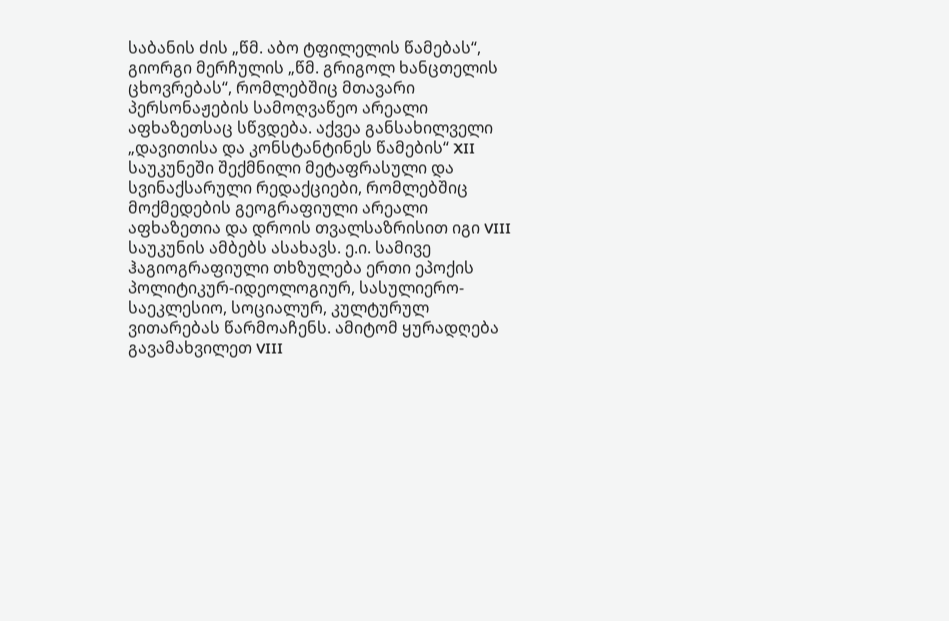საბანის ძის „წმ. აბო ტფილელის წამებას“, გიორგი მერჩულის „წმ. გრიგოლ ხანცთელის ცხოვრებას“, რომლებშიც მთავარი პერსონაჟების სამოღვაწეო არეალი აფხაზეთსაც სწვდება. აქვეა განსახილველი „დავითისა და კონსტანტინეს წამების“ XII საუკუნეში შექმნილი მეტაფრასული და სვინაქსარული რედაქციები, რომლებშიც მოქმედების გეოგრაფიული არეალი აფხაზეთია და დროის თვალსაზრისით იგი VIII საუკუნის ამბებს ასახავს. ე.ი. სამივე ჰაგიოგრაფიული თხზულება ერთი ეპოქის პოლიტიკურ-იდეოლოგიურ, სასულიერო-საეკლესიო, სოციალურ, კულტურულ ვითარებას წარმოაჩენს. ამიტომ ყურადღება გავამახვილეთ VIII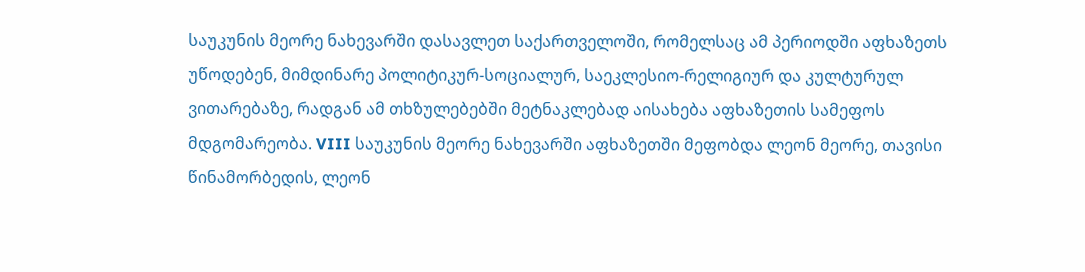საუკუნის მეორე ნახევარში დასავლეთ საქართველოში, რომელსაც ამ პერიოდში აფხაზეთს უწოდებენ, მიმდინარე პოლიტიკურ-სოციალურ, საეკლესიო-რელიგიურ და კულტურულ ვითარებაზე, რადგან ამ თხზულებებში მეტნაკლებად აისახება აფხაზეთის სამეფოს მდგომარეობა. VIII საუკუნის მეორე ნახევარში აფხაზეთში მეფობდა ლეონ მეორე, თავისი წინამორბედის, ლეონ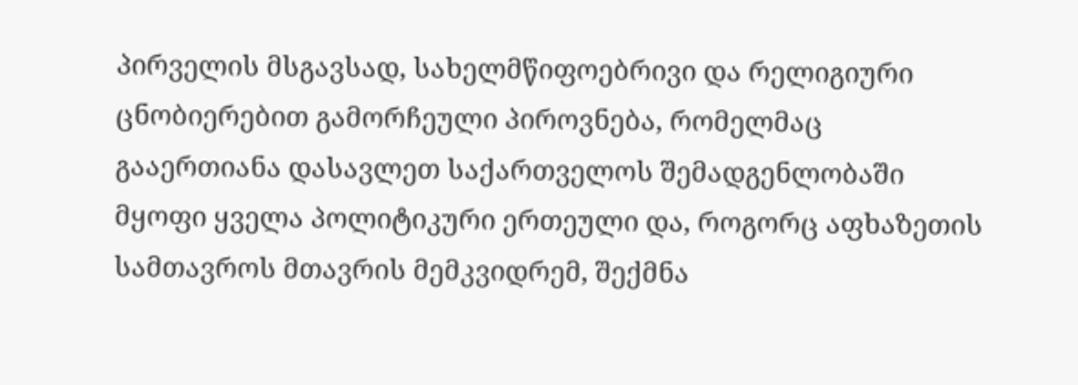პირველის მსგავსად, სახელმწიფოებრივი და რელიგიური ცნობიერებით გამორჩეული პიროვნება, რომელმაც გააერთიანა დასავლეთ საქართველოს შემადგენლობაში მყოფი ყველა პოლიტიკური ერთეული და, როგორც აფხაზეთის სამთავროს მთავრის მემკვიდრემ, შექმნა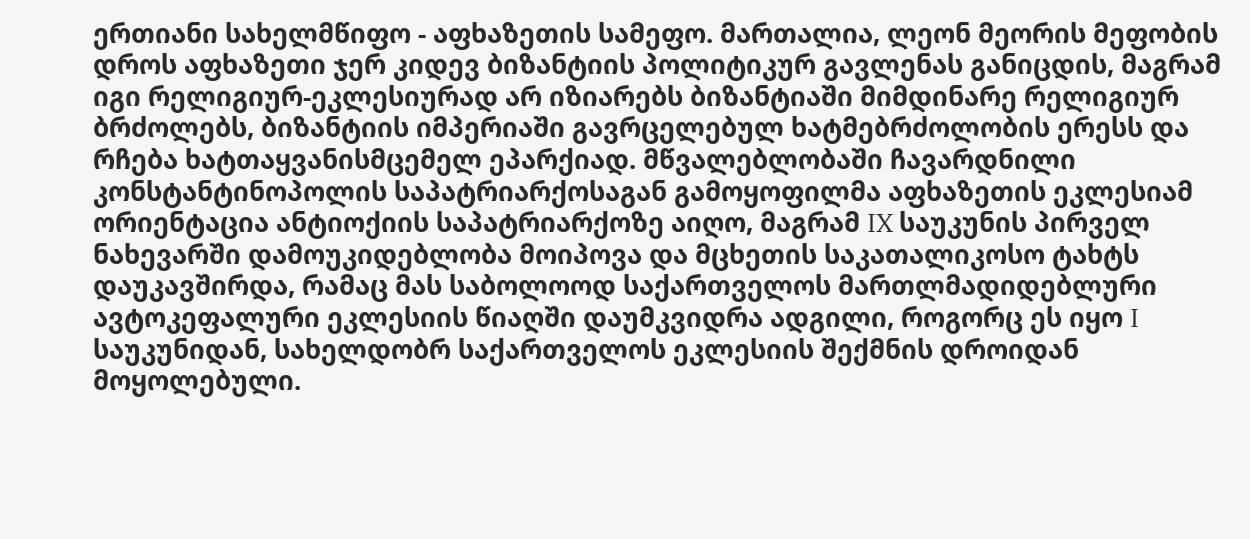ერთიანი სახელმწიფო - აფხაზეთის სამეფო. მართალია, ლეონ მეორის მეფობის დროს აფხაზეთი ჯერ კიდევ ბიზანტიის პოლიტიკურ გავლენას განიცდის, მაგრამ იგი რელიგიურ-ეკლესიურად არ იზიარებს ბიზანტიაში მიმდინარე რელიგიურ ბრძოლებს, ბიზანტიის იმპერიაში გავრცელებულ ხატმებრძოლობის ერესს და რჩება ხატთაყვანისმცემელ ეპარქიად. მწვალებლობაში ჩავარდნილი კონსტანტინოპოლის საპატრიარქოსაგან გამოყოფილმა აფხაზეთის ეკლესიამ ორიენტაცია ანტიოქიის საპატრიარქოზე აიღო, მაგრამ IX საუკუნის პირველ ნახევარში დამოუკიდებლობა მოიპოვა და მცხეთის საკათალიკოსო ტახტს დაუკავშირდა, რამაც მას საბოლოოდ საქართველოს მართლმადიდებლური ავტოკეფალური ეკლესიის წიაღში დაუმკვიდრა ადგილი, როგორც ეს იყო I საუკუნიდან, სახელდობრ საქართველოს ეკლესიის შექმნის დროიდან მოყოლებული.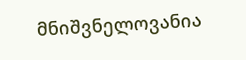მნიშვნელოვანია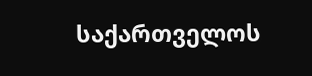საქართველოს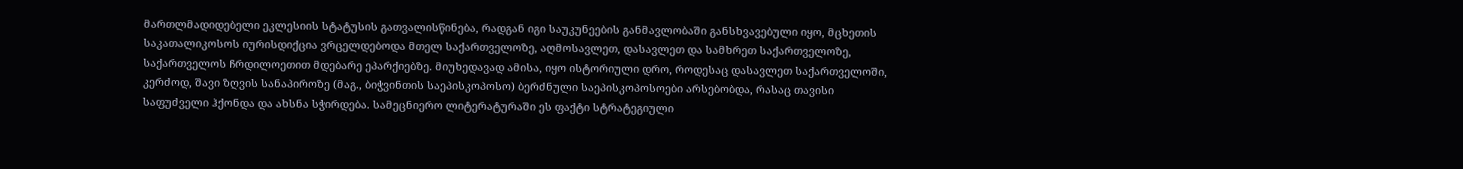მართლმადიდებელი ეკლესიის სტატუსის გათვალისწინება, რადგან იგი საუკუნეების განმავლობაში განსხვავებული იყო, მცხეთის საკათალიკოსოს იურისდიქცია ვრცელდებოდა მთელ საქართველოზე, აღმოსავლეთ, დასავლეთ და სამხრეთ საქართველოზე, საქართველოს ჩრდილოეთით მდებარე ეპარქიებზე. მიუხედავად ამისა, იყო ისტორიული დრო, როდესაც დასავლეთ საქართველოში, კერძოდ, შავი ზღვის სანაპიროზე (მაგ., ბიჭვინთის საეპისკოპოსო) ბერძნული საეპისკოპოსოები არსებობდა, რასაც თავისი საფუძველი ჰქონდა და ახსნა სჭირდება. სამეცნიერო ლიტერატურაში ეს ფაქტი სტრატეგიული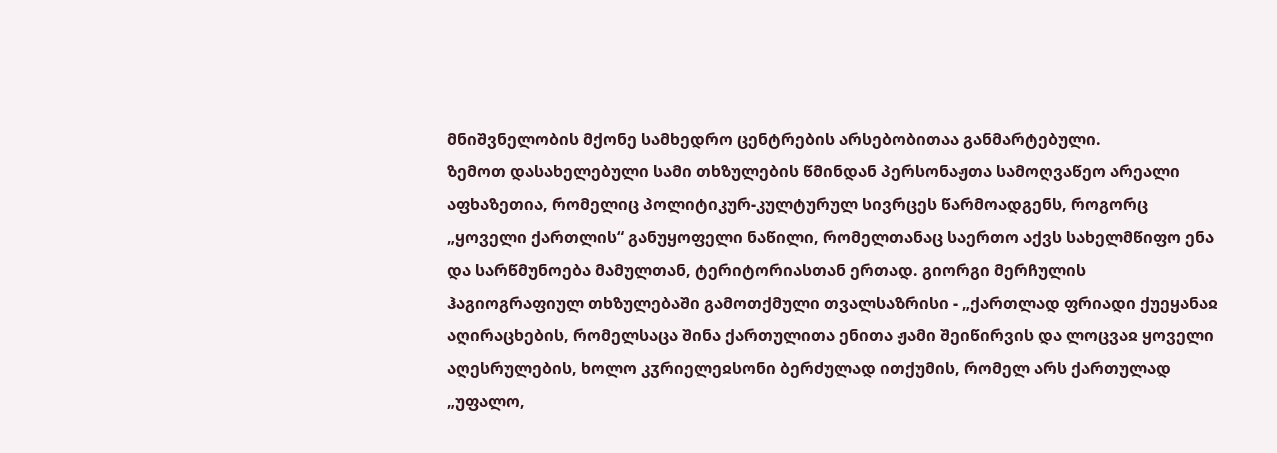მნიშვნელობის მქონე სამხედრო ცენტრების არსებობითაა განმარტებული.
ზემოთ დასახელებული სამი თხზულების წმინდან პერსონაჟთა სამოღვაწეო არეალი აფხაზეთია, რომელიც პოლიტიკურ-კულტურულ სივრცეს წარმოადგენს, როგორც „ყოველი ქართლის“ განუყოფელი ნაწილი, რომელთანაც საერთო აქვს სახელმწიფო ენა და სარწმუნოება მამულთან, ტერიტორიასთან ერთად. გიორგი მერჩულის ჰაგიოგრაფიულ თხზულებაში გამოთქმული თვალსაზრისი - „ქართლად ფრიადი ქუეყანაჲ აღირაცხების, რომელსაცა შინა ქართულითა ენითა ჟამი შეიწირვის და ლოცვაჲ ყოველი აღესრულების, ხოლო კჳრიელეჲსონი ბერძულად ითქუმის, რომელ არს ქართულად „უფალო,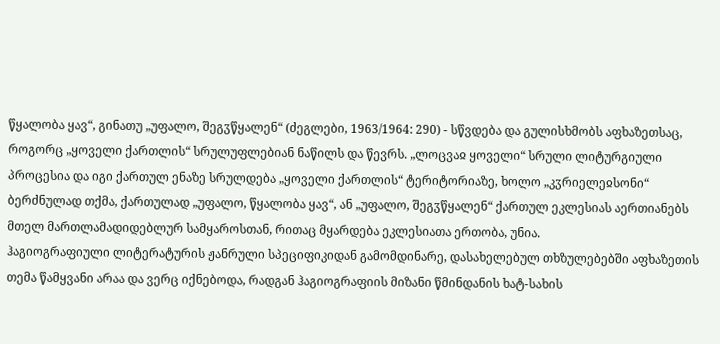წყალობა ყავ“, გინათუ „უფალო, შეგჳწყალენ“ (ძეგლები, 1963/1964: 290) - სწვდება და გულისხმობს აფხაზეთსაც, როგორც „ყოველი ქართლის“ სრულუფლებიან ნაწილს და წევრს. „ლოცვაჲ ყოველი“ სრული ლიტურგიული პროცესია და იგი ქართულ ენაზე სრულდება „ყოველი ქართლის“ ტერიტორიაზე, ხოლო „კჳრიელეჲსონი“ ბერძნულად თქმა, ქართულად „უფალო, წყალობა ყავ“, ან „უფალო, შეგჳწყალენ“ ქართულ ეკლესიას აერთიანებს მთელ მართლამადიდებლურ სამყაროსთან, რითაც მყარდება ეკლესიათა ერთობა, უნია.
ჰაგიოგრაფიული ლიტერატურის ჟანრული სპეციფიკიდან გამომდინარე, დასახელებულ თხზულებებში აფხაზეთის თემა წამყვანი არაა და ვერც იქნებოდა, რადგან ჰაგიოგრაფიის მიზანი წმინდანის ხატ-სახის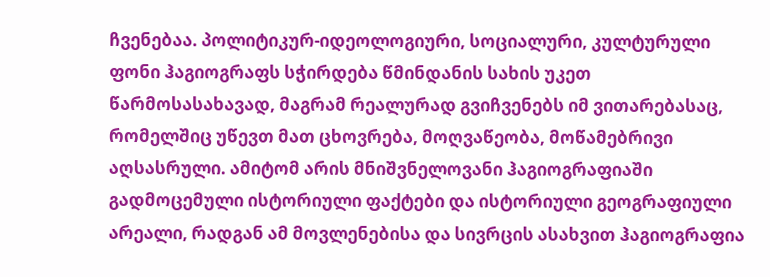ჩვენებაა. პოლიტიკურ-იდეოლოგიური, სოციალური, კულტურული ფონი ჰაგიოგრაფს სჭირდება წმინდანის სახის უკეთ წარმოსასახავად, მაგრამ რეალურად გვიჩვენებს იმ ვითარებასაც, რომელშიც უწევთ მათ ცხოვრება, მოღვაწეობა, მოწამებრივი აღსასრული. ამიტომ არის მნიშვნელოვანი ჰაგიოგრაფიაში გადმოცემული ისტორიული ფაქტები და ისტორიული გეოგრაფიული არეალი, რადგან ამ მოვლენებისა და სივრცის ასახვით ჰაგიოგრაფია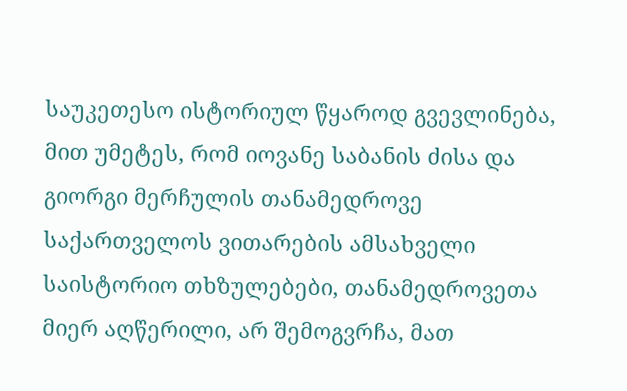საუკეთესო ისტორიულ წყაროდ გვევლინება, მით უმეტეს, რომ იოვანე საბანის ძისა და გიორგი მერჩულის თანამედროვე საქართველოს ვითარების ამსახველი საისტორიო თხზულებები, თანამედროვეთა მიერ აღწერილი, არ შემოგვრჩა, მათ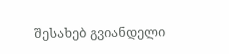შესახებ გვიანდელი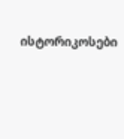ისტორიკოსები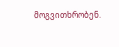მოგვითხრობენ.